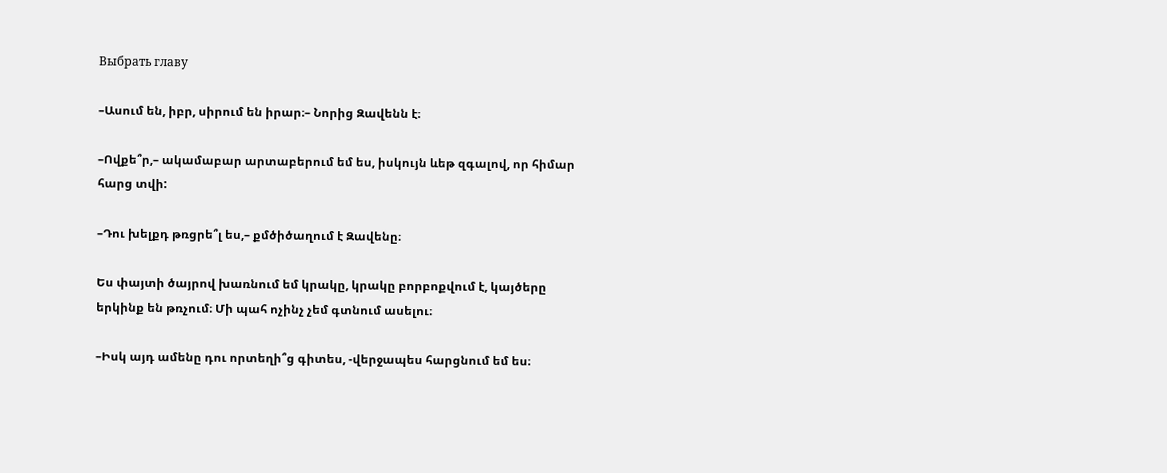Выбрать главу

–Ասում են, իբր, սիրում են իրար։– Նորից Զավենն է։

–Ովքե՞ր,– ակամաբար արտաբերում եմ ես, իսկույն ևեթ զգալով, որ հիմար հարց տվի:

–Դու խելքդ թռցրե՞լ ես,– քմծիծաղում է Զավենը։

Ես փայտի ծայրով խառնում եմ կրակը, կրակը բորբոքվում է, կայծերը երկինք են թռչում։ Մի պահ ոչինչ չեմ գտնում ասելու։

–Իսկ այդ ամենը դու որտեղի՞ց գիտես, -վերջապես հարցնում եմ ես։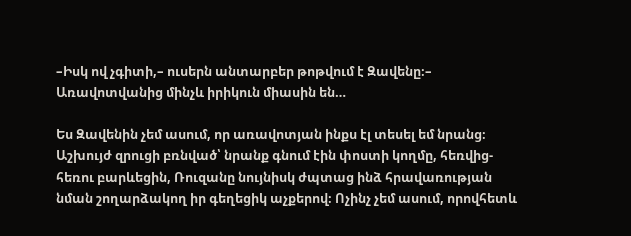–Իսկ ով չգիտի,– ուսերն անտարբեր թոթվում է Զավենը։– Առավոտվանից մինչև իրիկուն միասին են…

Ես Զավենին չեմ ասում, որ առավոտյան ինքս էլ տեսել եմ նրանց։ Աշխույժ զրուցի բռնված՝ նրանք գնում էին փոստի կողմը, հեռվից-հեռու բարևեցին, Ռուզանը նույնիսկ ժպտաց ինձ հրավառության նման շողարձակող իր գեղեցիկ աչքերով։ Ոչինչ չեմ ասում, որովհետև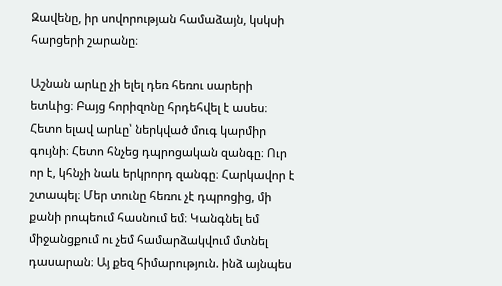Զավենը, իր սովորության համաձայն, կսկսի հարցերի շարանը։

Աշնան արևը չի ելել դեռ հեռու սարերի ետևից։ Բայց հորիզոնը հրդեհվել է ասես։ Հետո ելավ արևը՝ ներկված մուգ կարմիր գույնի։ Հետո հնչեց դպրոցական զանգը։ Ուր որ է, կհնչի նաև երկրորդ զանգը։ Հարկավոր է շտապել։ Մեր տունը հեռու չէ դպրոցից, մի քանի րոպեում հասնում եմ։ Կանգնել եմ միջանցքում ու չեմ համարձակվում մտնել դասարան։ Այ քեզ հիմարություն. ինձ այնպես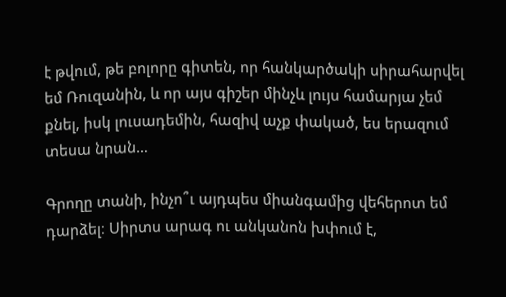է թվում, թե բոլորը գիտեն, որ հանկարծակի սիրահարվել եմ Ռուզանին, և որ այս գիշեր մինչև լույս համարյա չեմ քնել, իսկ լուսադեմին, հազիվ աչք փակած, ես երազում տեսա նրան…

Գրողը տանի, ինչո՞ւ այդպես միանգամից վեհերոտ եմ դարձել։ Սիրտս արագ ու անկանոն խփում է,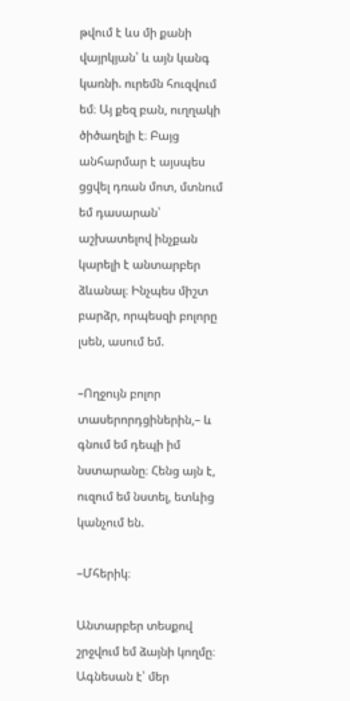թվում է ևս մի քանի վայրկյան՝ և այն կանգ կառնի. ուրեմն հուզվում եմ։ Այ քեզ բան, ուղղակի ծիծաղելի է։ Բայց անհարմար է այսպես ցցվել դռան մոտ, մտնում եմ դասարան՝ աշխատելով ինչքան կարելի է անտարբեր ձևանալ։ Ինչպես միշտ բարձր, որպեսզի բոլորը լսեն, ասում եմ.

–Ողջույն բոլոր տասերորդցիներին,– և գնում եմ դեպի իմ նստարանը։ Հենց այն է, ուզում եմ նստել, ետևից կանչում են.

–Մհերիկ։

Անտարբեր տեսքով շրջվում եմ ձայնի կողմը։ Ագնեսան է՝ մեր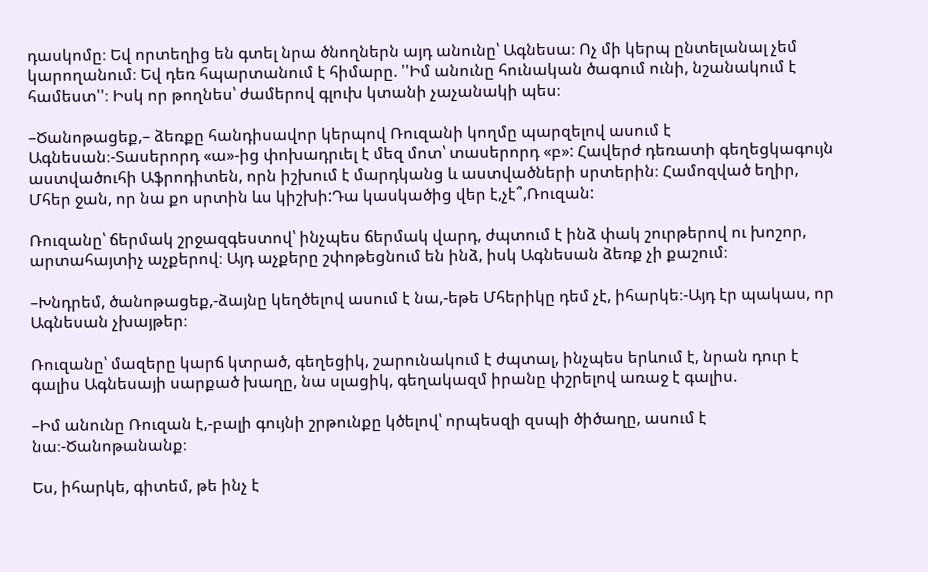դասկոմը։ Եվ որտեղից են գտել նրա ծնողներն այդ անունը՝ Ագնեսա։ Ոչ մի կերպ ընտելանալ չեմ կարողանում։ Եվ դեռ հպարտանում է հիմարը. ''Իմ անունը հունական ծագում ունի, նշանակում է համեստ''։ Իսկ որ թողնես՝ ժամերով գլուխ կտանի չաչանակի պես։

–Ծանոթացեք,– ձեռքը հանդիսավոր կերպով Ռուզանի կողմը պարզելով ասում է Ագնեսան։-Տասերորդ «ա»-ից փոխադրւել է մեզ մոտ՝ տասերորդ «բ»: Հավերժ դեռատի գեղեցկագույն աստվածուհի Աֆրոդիտեն, որն իշխում է մարդկանց և աստվածների սրտերին։ Համոզված եղիր, Մհեր ջան, որ նա քո սրտին ևս կիշխի:Դա կասկածից վեր է,չէ՞,Ռուզան:

Ռուզանը՝ ճերմակ շրջազգեստով՝ ինչպես ճերմակ վարդ, ժպտում է ինձ փակ շուրթերով ու խոշոր, արտահայտիչ աչքերով։ Այդ աչքերը շփոթեցնում են ինձ, իսկ Ագնեսան ձեռք չի քաշում։

–Խնդրեմ, ծանոթացեք,-ձայնը կեղծելով ասում է նա,-եթե Մհերիկը դեմ չէ, իհարկե։-Այդ էր պակաս, որ Ագնեսան չխայթեր։

Ռուզանը՝ մազերը կարճ կտրած, գեղեցիկ, շարունակում է ժպտալ, ինչպես երևում է, նրան դուր է գալիս Ագնեսայի սարքած խաղը, նա սլացիկ, գեղակազմ իրանը փշրելով առաջ է գալիս.

–Իմ անունը Ռուզան է,-բալի գույնի շրթունքը կծելով՝ որպեսզի զսպի ծիծաղը, ասում է նա։-Ծանոթանանք։

Ես, իհարկե, գիտեմ, թե ինչ է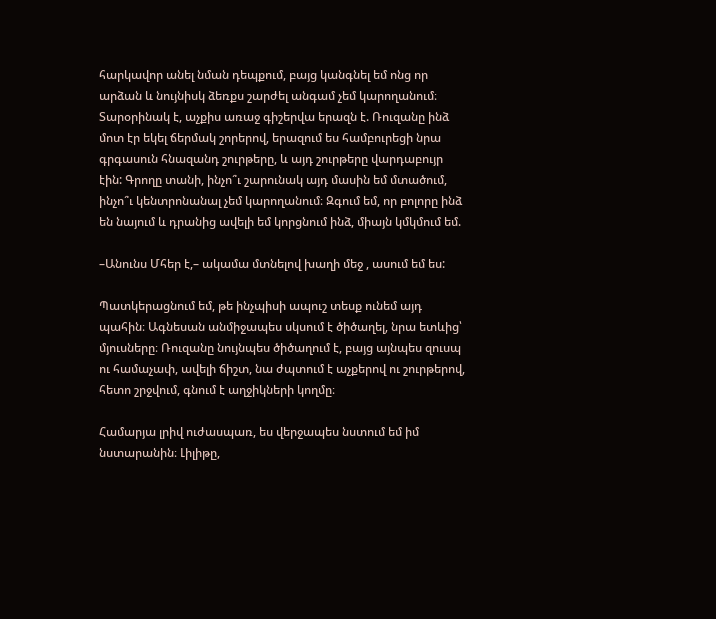հարկավոր անել նման դեպքում, բայց կանգնել եմ ոնց որ արձան և նույնիսկ ձեռքս շարժել անգամ չեմ կարողանում։ Տարօրինակ է, աչքիս առաջ գիշերվա երազն է. Ռուզանը ինձ մոտ էր եկել ճերմակ շորերով, երազում ես համբուրեցի նրա գրգասուն հնազանդ շուրթերը, և այդ շուրթերը վարդաբույր էին: Գրողը տանի, ինչո՞ւ շարունակ այդ մասին եմ մտածում, ինչո՞ւ կենտրոնանալ չեմ կարողանում։ Զգում եմ, որ բոլորը ինձ են նայում և դրանից ավելի եմ կորցնում ինձ, միայն կմկմում եմ.

–Անունս Մհեր է,– ակամա մտնելով խաղի մեջ , ասում եմ ես:

Պատկերացնում եմ, թե ինչպիսի ապուշ տեսք ունեմ այդ պահին։ Ագնեսան անմիջապես սկսում է ծիծաղել, նրա ետևից՝ մյուսները։ Ռուզանը նույնպես ծիծաղում է, բայց այնպես զուսպ ու համաչափ, ավելի ճիշտ, նա ժպտում է աչքերով ու շուրթերով, հետո շրջվում, գնում է աղջիկների կողմը։

Համարյա լրիվ ուժասպառ, ես վերջապես նստում եմ իմ նստարանին։ Լիլիթը,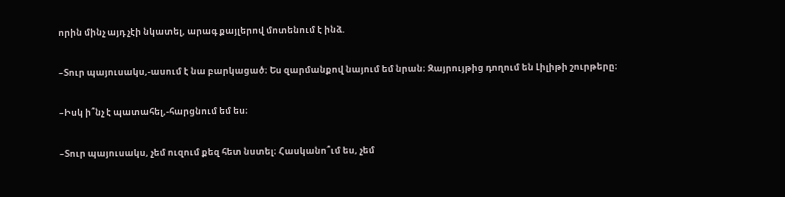որին մինչ այդ չէի նկատել, արագ քայլերով մոտենում է ինձ.

–Տուր պայուսակս,-ասում է նա բարկացած։ Ես զարմանքով նայում եմ նրան։ Զայրույթից դողում են Լիլիթի շուրթերը։

–Իսկ ի՞նչ է պատահել,-հարցնում եմ ես։

–Տուր պայուսակս, չեմ ուզում քեզ հետ նստել։ Հասկանո՞ւմ ես, չեմ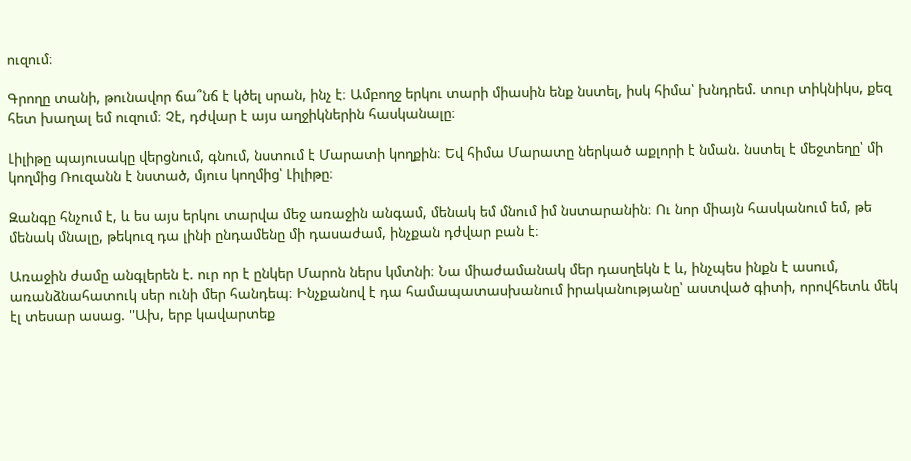ուզում։

Գրողը տանի, թունավոր ճա՞նճ է կծել սրան, ինչ է։ Ամբողջ երկու տարի միասին ենք նստել, իսկ հիմա՝ խնդրեմ. տուր տիկնիկս, քեզ հետ խաղալ եմ ուզում։ Չէ, դժվար է այս աղջիկներին հասկանալը։

Լիլիթը պայուսակը վերցնում, գնում, նստում է Մարատի կողքին։ Եվ հիմա Մարատը ներկած աքլորի է նման. նստել է մեջտեղը՝ մի կողմից Ռուզանն է նստած, մյուս կողմից՝ Լիլիթը։

Զանգը հնչում է, և ես այս երկու տարվա մեջ առաջին անգամ, մենակ եմ մնում իմ նստարանին։ Ու նոր միայն հասկանում եմ, թե մենակ մնալը, թեկուզ դա լինի ընդամենը մի դասաժամ, ինչքան դժվար բան է։

Առաջին ժամը անգլերեն է. ուր որ է ընկեր Մարոն ներս կմտնի։ Նա միաժամանակ մեր դասղեկն է և, ինչպես ինքն է ասում, առանձնահատուկ սեր ունի մեր հանդեպ։ Ինչքանով է դա համապատասխանում իրականությանը՝ աստված գիտի, որովհետև մեկ էլ տեսար ասաց. ''Ախ, երբ կավարտեք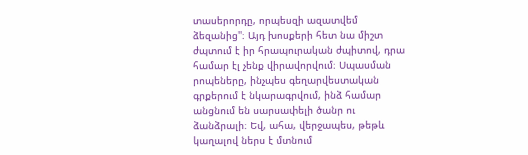տասերորդը, որպեսզի ազատվեմ ձեզանից''։ Այդ խոսքերի հետ նա միշտ ժպտում է իր հրապուրական ժպիտով, դրա համար էլ չենք վիրավորվում։ Սպասման րոպեները, ինչպես գեղարվեստական գրքերում է նկարագրվում, ինձ համար անցնում են սարսափելի ծանր ու ձանձրալի։ Եվ, ահա, վերջապես, թեթև կաղալով ներս է մտնում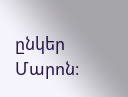ընկեր Մարոն։